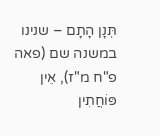תְּנָן הָתָם – שנינו במשנה שם (פאה פ"ח מ"ז), אֵין פּוֹחֲתִין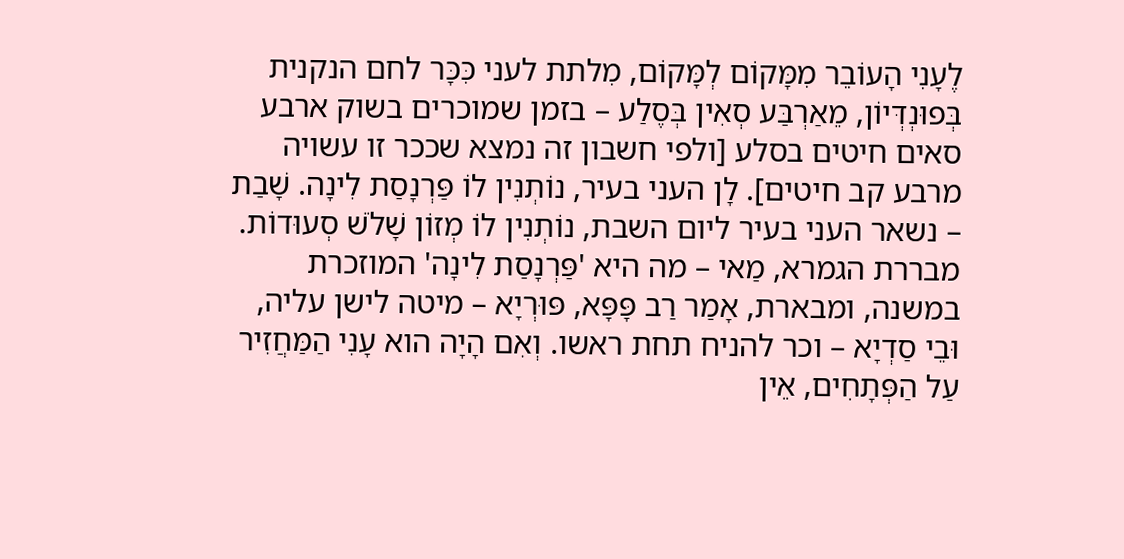לֶעָנִי הָעוֹבֵר מִמָּקוֹם לְמָּקוֹם, מִלתת לעני כִּכָּר לחם הנקנית בְּפוּנְדְּיוֹן, מֵאַרְבַּע סְאִין בְּסֶלַע – בזמן שמוכרים בשוק ארבע סאים חיטים בסלע [ולפי חשבון זה נמצא שככר זו עשויה מרבע קב חיטים]. לָן העני בעיר, נוֹתְנִין לוֹ פַּרְנָסַת לִינָה. שָׁבַת – נשאר העני בעיר ליום השבת, נוֹתְנִין לוֹ מְזוֹן שָׁלֹשׁ סְעוּדוֹת. מבררת הגמרא, מַאי – מה היא 'פַּרְנָסַת לִינָה' המוזכרת במשנה, ומבארת, אָמַר רַב פָּפָּא, פּוּרְיָא – מיטה לישן עליה, וּבֵי סַדְיָא – וכר להניח תחת ראשו. וְאִם הָיָה הוא עָנִי הַמַּחֲזִיר עַל הַפְּתָחִים, אֵין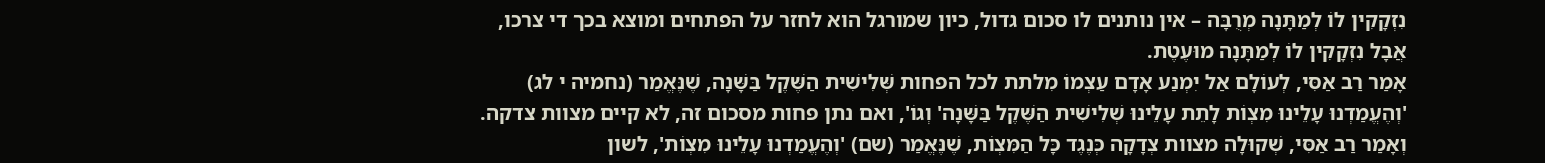נִזְקָקִין לוֹ לְמַתָּנָה מְרֻבָּה – אין נותנים לו סכום גדול, כיון שמורגל הוא לחזר על הפתחים ומוצא בכך די צרכו, אֲבָל נִזְקָקִין לוֹ לְמַתָּנָה מוּעֶטֶת.
אָמַר רַב אַסִּי, לְעוֹלָם אַל יִמְנַע אָדָם עַצְמוֹ מִלתת לכל הפחות שְּׁלִישִׁית הַשֶּׁקֶל בַּשָּׁנָה, שֶׁנֶּאֱמַר (נחמיה י לג) 'וְהֶעֱמַדְנוּ עָלֵינוּ מִצְוֹת לָתֵת עָלֵינוּ שְׁלִישִׁית הַשֶּׁקֶל בַּשָּׁנָה' וְגוֹ', ואם נתן פחות מסכום זה, לא קיים מצוות צדקה.
וְאָמַר רַב אַסִּי, שְׁקוּלָה מצוות צְדָקָה כְּנֶגֶד כָּל הַמִּצְוֹת, שֶׁנֶּאֱמַר (שם) 'וְהֶעֱמַדְנוּ עָלֵינוּ מִצְוֹת', לשון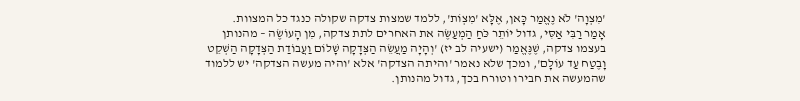'מִצְוָה' לֹא נֶאֱמַר כָּאן, אֶלָּא 'מִצְוֹת', ללמד שמצות צדקה שקולה כנגד כל המצוות.
אָמַר רַבִּי אַסִּי, גדול יוֹתֵר כֹּחַ הַמְעַשֶּׂה את האחרים לתת צדקה, מִן הָעוֹשֶׂה – מהנותן בעצמו צדקה, שֶׁנֶּאֱמַר (ישעיה לב יז) 'וְהָיָה מַעֲשֵׂה הַצְּדָקָה שָׁלוֹם וַעֲבוֹדַת הַצְּדָקָה הַשְׁקֵט וָבֶטַח עַד עוֹלָם', ומכך שלא נאמר 'והיתה הצדקה' אלא 'והיה מעשה הצדקה' יש ללמוד שהמעשה את חבירו וטורח בכך, גדול מהנותן.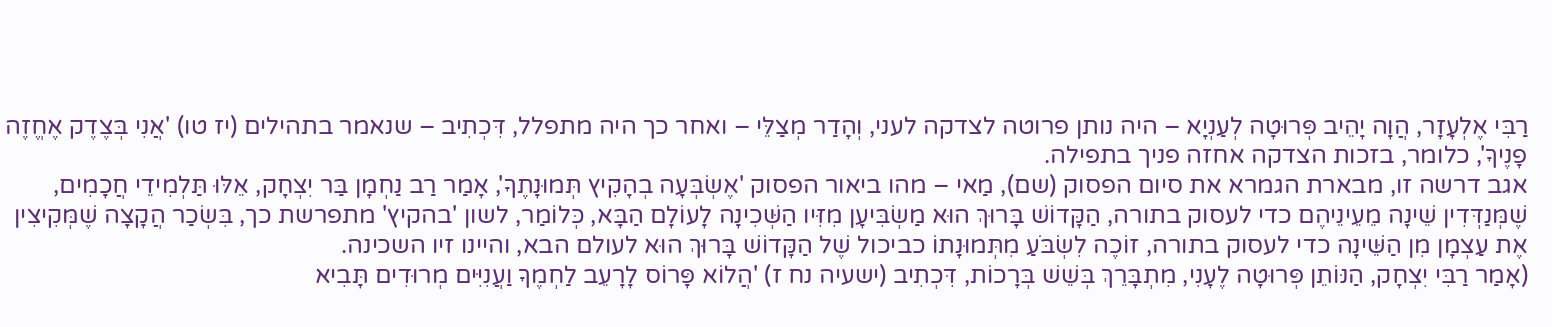רַבִּי אֶלְעָזָר, הֲוָה יָהֵיב פְּרוּטָה לְעַנְיָא – היה נותן פרוטה לצדקה לעני, וְהָדַר מְצַלֵּי – ואחר כך היה מתפלל, דִּכְתִיב – שנאמר בתהילים (יז טו) 'אֲנִי בְּצֶדֶק אֶחֱזֶה פָנֶיךָ', כלומר, בזכות הצדקה אחזה פניך בתפילה.
אגב דרשה זו, מבארת הגמרא את סיום הפסוק (שם), מַאי – מהו ביאור הפסוק 'אֶשְׂבְּעָה בְהָקִיץ תְּמוּנָתֶךָ', אָמַר רַב נַחְמָן בַּר יִצְחָק, אֵלּוּ תַּלְמִידֵי חֲכָמִים, שֶׁמְּנַדְּדִין שֵׁינָה מֵעֵינֵיהֶם כדי לעסוק בתורה, הַקָּדוֹשׁ בָּרוּךְ הוּא מַשְׂבִּיעָן מִזִּיו הַשְּׁכִינָה לָעוֹלָם הַבָּא, כְּלוֹמַר, לשון 'בהקיץ' מתפרשת כך, בִּשְׂכַר הֲקָצָה שֶׁמְּקִיצִין אֶת עַצְמָן מִן הַשֵּׁינָה כדי לעסוק בתורה, זוֹכֶה לִשְׂבֹּעַ מִתְּמוּנָתוֹ כביכול שֶׁל הַקָּדוֹשׁ בָּרוּךְ הוּא לעולם הבא, והיינו זיו השכינה.
(אָמַר רַבִּי יִצְחָק, הַנּוֹתֵן פְּרוּטָה לֶעָנִי, מִתְבָּרֵךְ בְּשֵׁשׁ בְּרָכוֹת, דִּכְתִיב (ישעיה נח ז) 'הֲלוֹא פָּרוֹס לָרָעֵב לַחְמֶךָ וַעֲנִיִּים מְרוּדִים תָּבִיא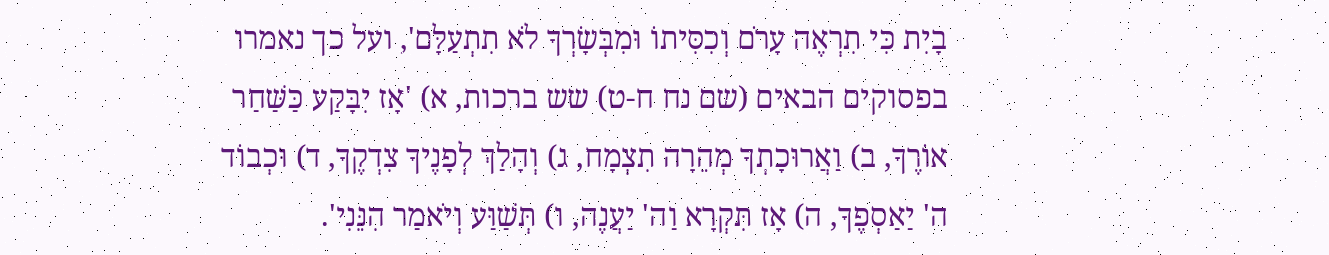בָיִת כִּי תִרְאֶה עָרֹם וְכִסִּיתוֹ וּמִבְּשָׂרְךָ לֹא תִתְעַלָּם', ועל כך נאמרו בפסוקים הבאים (שם נח ח-ט) שש ברכות, א) 'אָז יִבָּקַע כַּשַּׁחַר אוֹרֶךָ, ב) וַאֲרוּכָתְךָ מְהֵרָה תִצְמָח, ג) וְהָלַךְ לְפָנֶיךָ צִדְקֶךָ, ד) וּכְבוֹד ה' יַאַסְפֶךָ, ה) אָז תִּקְרָא וַה' יַעֲנֶה, ו) תְּשַׁוַּע וְיֹאמַר הִנֵּנִי'.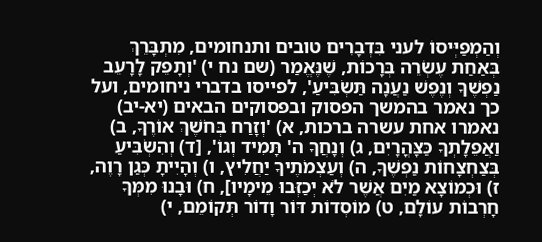וְהַמְפַיְּיסוֹ לעני בִּדְבָרִים טובים ותנחומים, מִתְבָּרֵךְ בְּאַחַת עֶשְׂרֵה בְּרָכוֹת, שֶׁנֶּאֱמַר (שם נח י) 'וְתָפֵק לָרָעֵב נַפְשֶׁךָ וְנֶפֶשׁ נַעֲנָה תַּשְׂבִּיעַ', לפייסו בדברי ניחומים, ועל כך נאמר בהמשך הפסוק ובפסוקים הבאים (יא-יב) נאמרו אחת עשרה ברכות, א) 'וְזָרַח בְּחֹשֶׁךְ אוֹרֶךָ, ב) וַאֲפֵלָתְךָ כַּצָּהֳרָיִם, ג) וְנָחֲךָ ה' תָּמִיד וְגוֹ', [ד) וְהִשְׂבִּיעַ בְּצַחְצָחוֹת נַפְשֶׁךָ, ה) וְעַצְמֹתֶיךָ יַחֲלִיץ, ו) וְהָיִיתָ כְּגַן רָוֶה, ז) וּכְמוֹצָא מַיִם אֲשֶׁר לֹא יְכַזְּבוּ מֵימָיו], ח) וּבָנוּ מִמְּךָ חָרְבוֹת עוֹלָם, ט) מוֹסְדוֹת דּוֹר וָדוֹר תְּקוֹמֵם, י)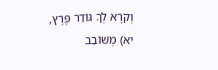וְקֹרָא לְךָ גּוֹדֵר פֶּרֶץ, יא) מְשׁוֹבֵב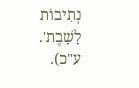נְתִיבוֹת לָשָׁבֶת'. ע"כ).